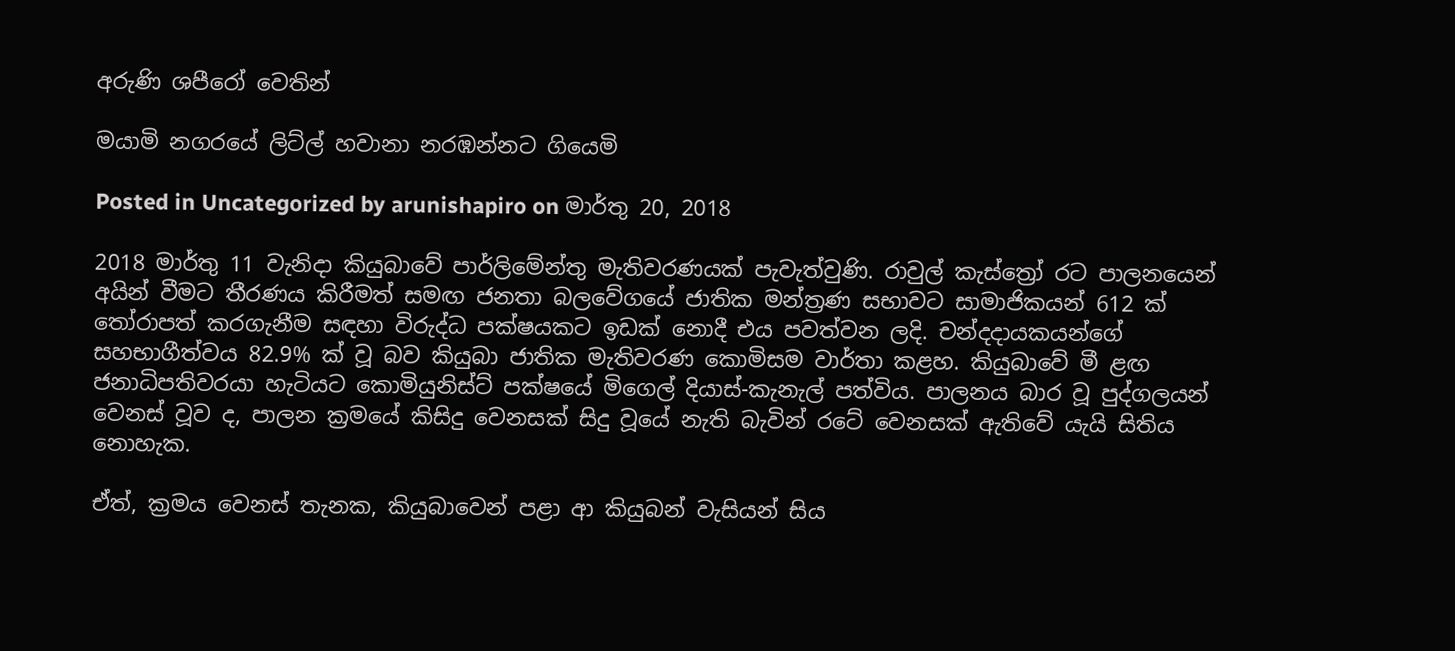අරුණි ශපීරෝ‍ වෙතින්

මයාමි නගරයේ ලිට්ල් හවානා නරඹන්නට ගියෙමි

Posted in Uncategorized by arunishapiro on මාර්තු 20, 2018

2018 මාර්තු 11 වැනිදා කියුබාවේ පාර්ලිමේන්තු මැතිවරණයක් පැවැත්වුණි. රාවුල් කැස්ත්‍රෝ රට පාලනයෙන් අයින් වීමට තීරණය කිරීමත් සමඟ ජනතා බලවේගයේ ජාතික මන්ත්‍රණ සභාවට සාමාජිකයන් 612 ක් තෝරාපත් කරගැනීම සඳහා විරුද්ධ පක්ෂයකට ඉඩක් නොදී එය පවත්වන ලදි. චන්දදායකයන්ගේ සහභාගීත්වය 82.9% ක් වූ බව කියුබා ජාතික මැතිවරණ කොමිසම වාර්තා කළහ. කියුබාවේ මී ළඟ ජනාධිපතිවරයා හැටියට කොමියුනිස්ට් පක්ෂයේ මිගෙල් දියාස්-කැනැල් පත්විය. පාලනය බාර වූ පුද්ගලයන් වෙනස් වූව ද, පාලන ක්‍රමයේ කිසිදු වෙනසක් සිදු වූයේ නැති බැවින් රටේ වෙනසක් ඇතිවේ යැයි සිතිය නොහැක.

ඒත්, ක්‍රමය වෙනස් තැනක, කියුබාවෙන් පළා ආ කියුබන් වැසියන් සිය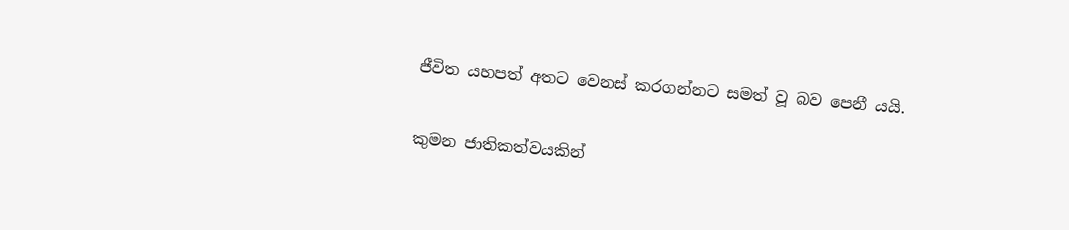ජීවිත යහපත් අතට වෙනස් කරගන්නට සමත් වූ බව පෙනී යයි.

කුමන ජාතිකත්වයකින්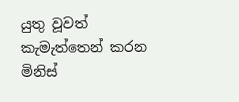යුතු වූවත් කැමැත්තෙන් කරන මිනිස්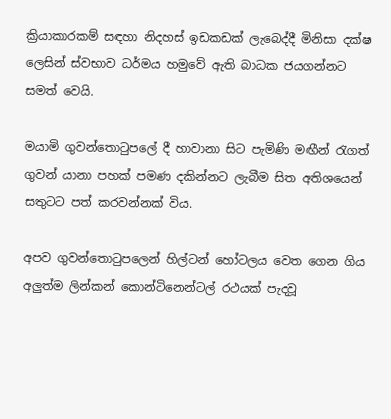ක්‍රියාකාරකම් සඳහා නිදහස් ඉඩකඩක් ලැබෙද්දී මිනිසා දක්ෂ ලෙසින් ස්වභාව ධර්මය හමුවේ ඇති බාධක ජයගන්නට සමත් වෙයි.

මයාමි ගුවන්තොටුපලේ දී හාවානා සිට පැමිණි මඟීන් රැගත් ගුවන් යානා පහක් පමණ දකින්නට ලැබීම සිත අතිශයෙන් සතුටට පත් කරවන්නක් විය.

අපව ගුවන්තොටුපලෙන් හිල්ටන් හෝටලය වෙත ගෙන ගිය අලුත්ම ලින්කන් කොන්ටිනෙන්ටල් රථයක් පැදවූ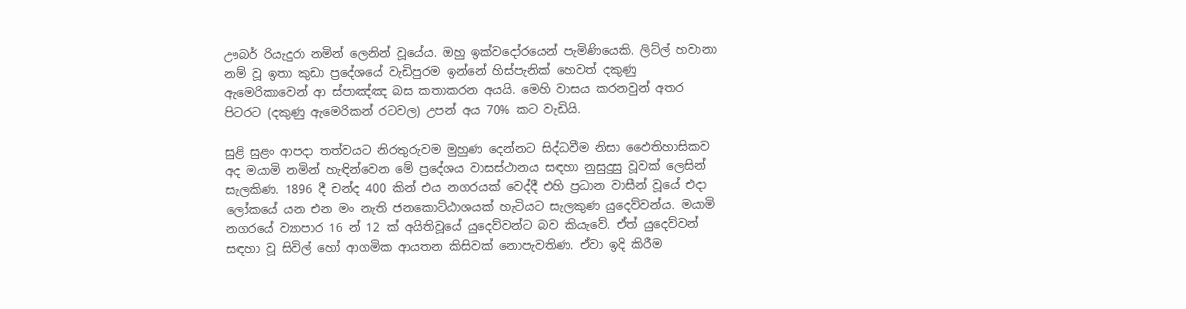ඌබර් රියැදුරා නමින් ලෙනින් වූයේය. ඔහු ඉක්වදෝරයෙන් පැමිණියෙකි. ලිට්ල් හවානා නම් වූ ඉතා කුඩා ප්‍රදේශයේ වැඩිපුරම ඉන්නේ හිස්පැනික් හෙවත් දකුණු ඇමෙරිකාවෙන් ආ ස්පාඤ්ඤ බස කතාකරන අයයි. මෙහි වාසය කරනවුන් අතර පිටරට (දකුණු ඇමෙරිකන් රටවල) උපන් අය 70% කට වැඩියි.

සුළි සුළං ආපදා තත්වයට නිරතුරුවම මුහුණ දෙන්නට සිද්ධවීම නිසා ඵෛතිහාසිකව අද මයාමි නමින් හැඳින්වෙන මේ ප්‍රදේශය වාසස්ථානය සඳහා නුසුදුසු වූවක් ලෙසින් සැලකිණ. 1896 දී චන්ද 400 කින් එය නගරයක් වෙද්දී එහි ප්‍රධාන වාසීන් වූයේ එදා ලෝකයේ යන එන මං නැති ජනකොට්ඨාශයක් හැටියට සැලකුණ යුදෙව්වන්ය. මයාමි නගරයේ ව්‍යාපාර 16 න් 12 ක් අයිතිවූයේ යුදෙව්වන්ට බව කියැවේ. ඒත් යුදෙව්වන් සඳහා වූ සිවිල් හෝ ආගමික ආයතන කිසිවක් නොපැවතිණ. ඒවා ඉදි කිරීම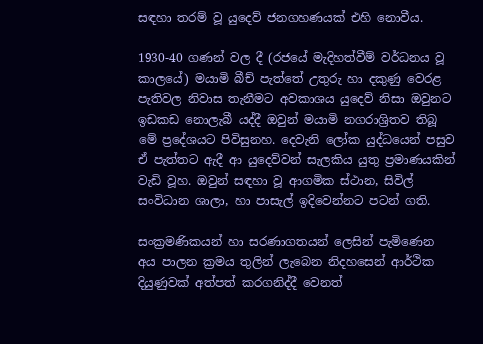සඳහා තරම් වූ යුදෙව් ජනගහණයක් එහි නොවීය.

1930-40 ගණන් වල දී (රජයේ මැදිහත්වීම් වර්ධනය වූ කාලයේ) මයාමි බීච් පැත්තේ උතුරු හා දකුණු වෙරළ පැතිවල නිවාස තැනීමට අවකාශය යුදෙව් නිසා ඔවුනට ඉඩකඩ නොලැබී යද්දී ඔවුන් මයාමි නගරාශ්‍රිතව තිබූ මේ ප්‍රදේශයට පිවිසුනහ. දෙවැනි ලෝක යුද්ධයෙන් පසුව ඒ පැත්තට ඇදී ආ යුදෙව්වන් සැලකිය යුතු ප්‍රමාණයකින් වැඩි වූහ. ඔවුන් සඳහා වූ ආගමික ස්ථාන, සිවිල් සංවිධාන ශාලා, හා පාසැල් ඉදිවෙන්නට පටන් ගති.

සංක්‍රමණිකයන් හා සරණාගතයන් ලෙසින් පැමිණෙන අය පාලන ක්‍රමය තුලින් ලැබෙන නිදහසෙන් ආර්ථික දියුණුවක් අත්පත් කරගනිද්දී වෙනත්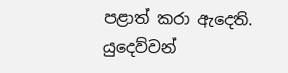පළාත් කරා ඇදෙති. යුදෙව්වන්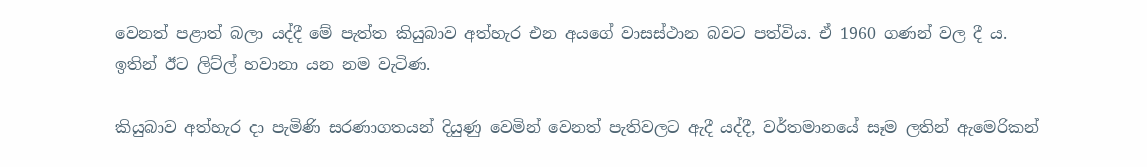වෙනත් පළාත් බලා යද්දී මේ පැත්ත කියුබාව අත්හැර එන අයගේ වාසස්ථාන බවට පත්විය. ඒ 1960 ගණන් වල දී ය. ඉතින් ඊට ලිට්ල් හවානා යන නම වැටිණ.

කියුබාව අත්හැර දා පැමිණි සරණාගතයන් දියුණු වෙමින් වෙනත් පැතිවලට ඇදී යද්දී, වර්තමානයේ සෑම ලතින් ඇමෙරිකන්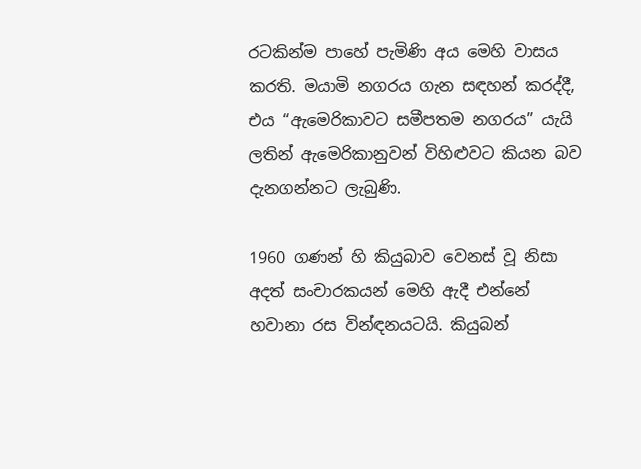රටකින්ම පාහේ පැමිණි අය මෙහි වාසය කරති. මයාමි නගරය ගැන සඳහන් කරද්දී, එය “ඇමෙරිකාවට සමීපතම නගරය” යැයි ලතින් ඇමෙරිකානුවන් විහිළුවට කියන බව දැනගන්නට ලැබුණි.

1960 ගණන් හි කියුබාව වෙනස් වූ නිසා අදත් සංචාරකයන් මෙහි ඇදී එන්නේ හවානා රස වින්ඳනයටයි. කියුබන්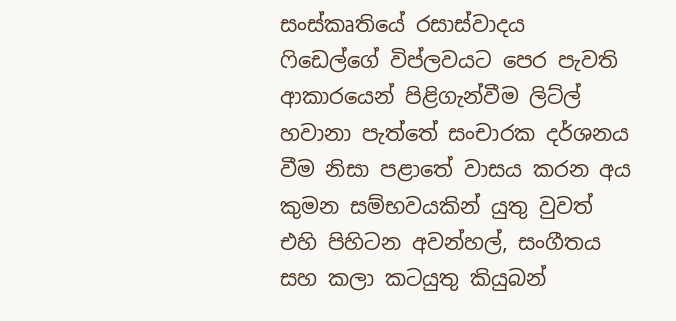සංස්කෘතියේ රසාස්වාදය ෆිඩෙල්ගේ විප්ලවයට පෙර පැවති ආකාරයෙන් පිළිගැන්වීම ලිට්ල් හවානා පැත්තේ සංචාරක දර්ශනය වීම නිසා පළාතේ වාසය කරන අය කුමන සම්භවයකින් යුතු වුවත් එහි පිහිටන අවන්හල්, සංගීතය සහ කලා කටයුතු කියුබන්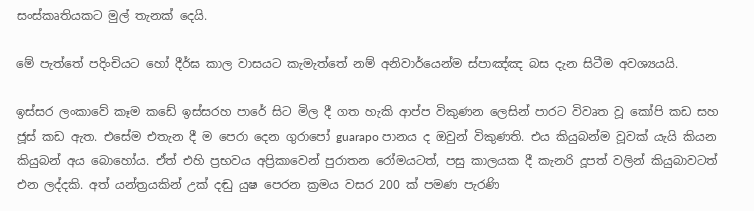සංස්කෘතියකට මුල් තැනක් දෙයි.

මේ පැත්තේ පදිංචියට හෝ දීර්ඝ කාල වාසයට කැමැත්තේ නම් අනිවාර්යෙන්ම ස්පාඤ්ඤ බස දැන සිටීම අවශ්‍යයයි.

ඉස්සර ලංකාවේ කෑම කඩේ ඉස්සරහ පාරේ සිට මිල දී ගත හැකි ආප්ප විකුණන ලෙසින් පාරට විවෘත වූ කෝපි කඩ සහ ජූස් කඩ ඇත. එසේම එතැන දී ම පෙරා දෙන ගුරාපෝ guarapo පානය ද ඔවුන් විකුණති. එය කියුබන්ම වූවක් යැයි කියන කියුබන් අය බොහෝය. ඒත් එහි ප්‍රභවය අප්‍රිකාවෙන් පුරාතන රෝමයටත්, පසු කාලයක දී කැනරි දූපත් වලින් කියුබාවටත් එන ලද්දකි. අත් යන්ත්‍රයකින් උක් දඬු යුෂ පෙරන ක්‍රමය වසර 200 ක් පමණ පැරණි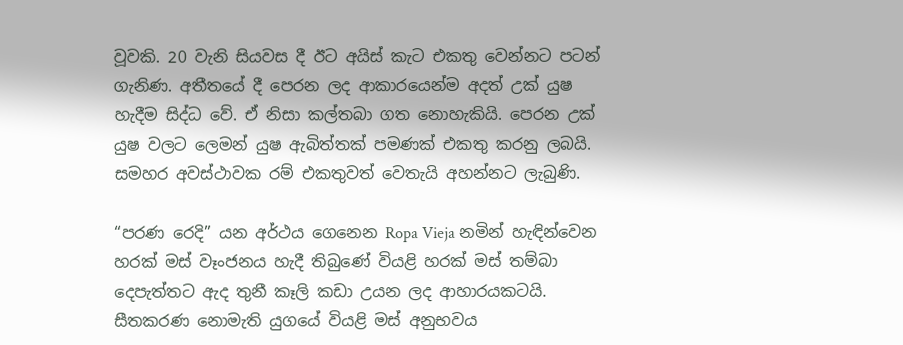වූවකි. 20 වැනි සියවස දී ඊට අයිස් කැට එකතු වෙන්නට පටන් ගැනිණ. අතීතයේ දී පෙරන ලද ආකාරයෙන්ම අදත් උක් යුෂ හැදීම සිද්ධ වේ. ඒ නිසා කල්තබා ගත නොහැකියි. පෙරන උක් යුෂ වලට ලෙමන් යුෂ ඇබිත්තක් පමණක් එකතු කරනු ලබයි. සමහර අවස්ථාවක රම් එකතුවත් වෙතැයි අහන්නට ලැබුණි.

“පරණ රෙදි” යන අර්ථය ගෙනෙන Ropa Vieja නමින් හැඳින්වෙන හරක් මස් වෑංජනය හැදී තිබුණේ වියළි හරක් මස් තම්බා දෙපැත්තට ඇද තුනී කෑලි කඩා උයන ලද ආහාරයකටයි. සීතකරණ නොමැති යුගයේ වියළි මස් අනුභවය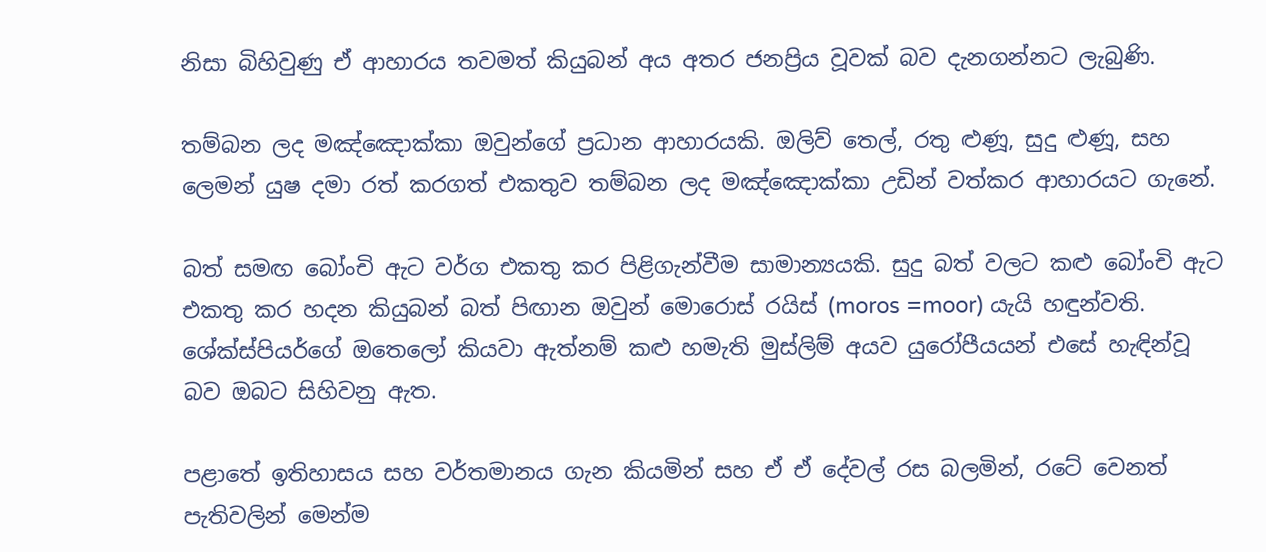නිසා බිහිවුණු ඒ ආහාරය තවමත් කියුබන් අය අතර ජනප්‍රිය වූවක් බව දැනගන්නට ලැබුණි.

තම්බන ලද මඤ්ඤොක්කා ඔවුන්ගේ ප්‍රධාන ආහාරයකි. ඔලිව් තෙල්, රතු ළුණූ, සුදු ළුණූ, සහ ලෙමන් යුෂ දමා රත් කරගත් එකතුව තම්බන ලද මඤ්ඤොක්කා උඩින් වත්කර ආහාරයට ගැනේ.

බත් සමඟ බෝංචි ඇට වර්ග එකතු කර පිළිගැන්වීම සාමාන්‍යයකි. සුදු බත් වලට කළු බෝංචි ඇට එකතු කර හදන කියුබන් බත් පිඟාන ඔවුන් මොරොස් රයිස් (moros =moor) යැයි හඳුන්වති. ශේක්ස්පියර්ගේ ඔතෙලෝ කියවා ඇත්නම් කළු හමැති මුස්ලිම් අයව යුරෝපීයයන් එසේ හැඳින්වූ බව ඔබට සිහිවනු ඇත.

පළාතේ ඉතිහාසය සහ වර්තමානය ගැන කියමින් සහ ඒ ඒ දේවල් රස බලමින්, රටේ වෙනත් පැතිවලින් මෙන්ම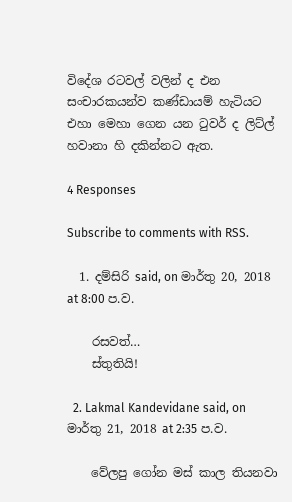විදේශ රටවල් වලින් ද එන සංචාරකයන්ව කණ්ඩායම් හැටියට එහා මෙහා ගෙන යන ටුවර් ද ලිට්ල් හවානා හි දකින්නට ඇත.

4 Responses

Subscribe to comments with RSS.

  1. දම්සිරි said, on මාර්තු 20, 2018 at 8:00 ප.ව.

    රසවත්…
    ස්තුතියි!

  2. Lakmal Kandevidane said, on මාර්තු 21, 2018 at 2:35 ප.ව.

    වේලපු ගෝන මස් කාල තියනවා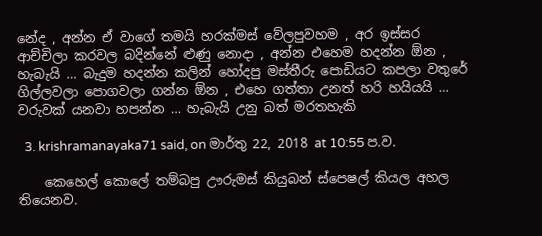නේද , අන්න ඒ වාගේ තමයි හරක්මස් වේලපුවහම , අර ඉස්සර ආච්චිලා කරවල බදින්නේ ළුණු නොදා , අන්න එහෙම හදන්න ඕන , හැබැයි … බැදුම හදන්න කලින් හෝදපු මස්තීරු පොඩියට කපලා වතුරේ ගිල්ලවලා පොගවලා ගන්න ඕන , එහෙ ගත්තා උනත් හරි හයියයි … වරුවක් යනවා හපන්න … හැබැයි උනු බත් මරතහැකි

  3. krishramanayaka71 said, on මාර්තු 22, 2018 at 10:55 ප.ව.

    කෙහෙල් කොලේ තම්බපු ඌරුමස් කියුබන් ස්පෙෂල් කියල අහල තියෙනව.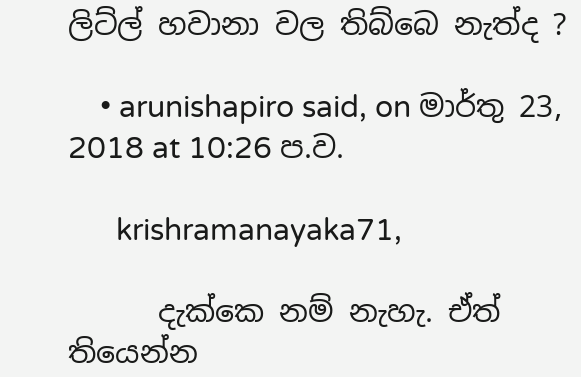ලිට්ල් හවානා වල තිබ්බෙ නැත්ද ?

    • arunishapiro said, on මාර්තු 23, 2018 at 10:26 ප.ව.

      krishramanayaka71,

      දැක්කෙ නම් නැහැ. ඒත් තියෙන්න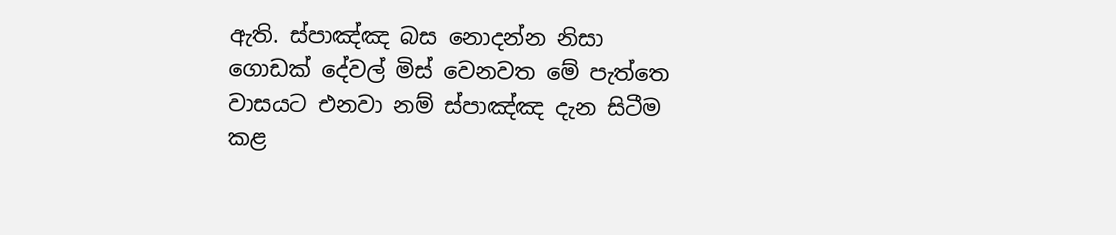ඇති. ස්පාඤ්ඤ බස නොදන්න නිසා ගොඩක් දේවල් මිස් වෙනවත මේ පැත්තෙ වාසයට එනවා නම් ස්පාඤ්ඤ දැන සිටීම කළ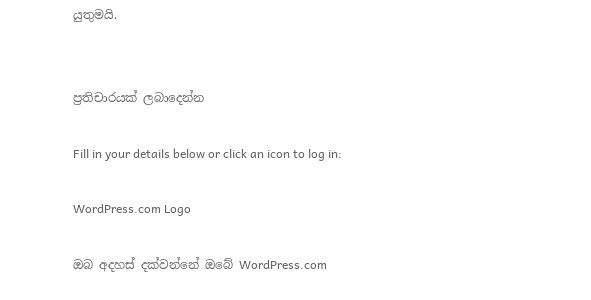යුතුමයි.


ප්‍රතිචාරයක් ලබාදෙන්න

Fill in your details below or click an icon to log in:

WordPress.com Logo

ඔබ අදහස් දක්වන්නේ ඔබේ WordPress.com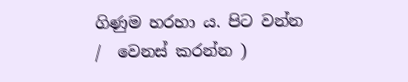ගිණුම හරහා ය. පිට වන්න /  වෙනස් කරන්න )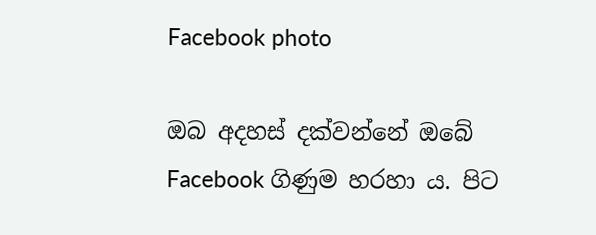Facebook photo

ඔබ අදහස් දක්වන්නේ ඔබේ Facebook ගිණුම හරහා ය. පිට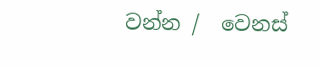වන්න /  වෙනස්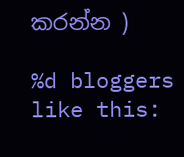කරන්න )

%d bloggers like this: